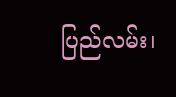ပြည်လမ်း၊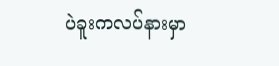ပဲခူးကလပ်နားမှာ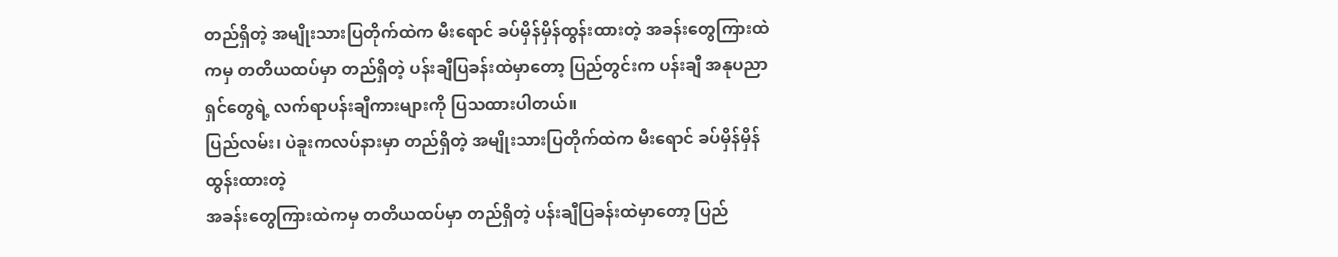တည်ရှိတဲ့ အမျိုးသားပြတိုက်ထဲက မီးရောင် ခပ်မှိန်မှိန်ထွန်းထားတဲ့ အခန်းတွေကြားထဲကမှ တတိယထပ်မှာ တည်ရှိတဲ့ ပန်းချီပြခန်းထဲမှာတော့ ပြည်တွင်းက ပန်းချီ အနုပညာရှင်တွေရဲ့ လက်ရာပန်းချီကားများကို ပြသထားပါတယ်။
ပြည်လမ်း၊ ပဲခူးကလပ်နားမှာ တည်ရှိတဲ့ အမျိုးသားပြတိုက်ထဲက မီးရောင် ခပ်မှိန်မှိန်ထွန်းထားတဲ့
အခန်းတွေကြားထဲကမှ တတိယထပ်မှာ တည်ရှိတဲ့ ပန်းချီပြခန်းထဲမှာတော့ ပြည်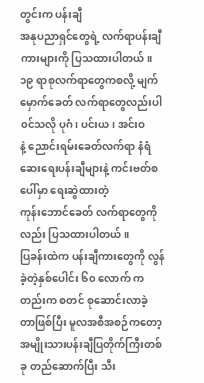တွင်းက ပန်းချီ
အနုပညာရှင်တွေရဲ့ လက်ရာပန်းချီကားများကို ပြသထားပါတယ်။
၁၉ ရာစုလက်ရာတွေကစလို့ မျက်မှောက်ခေတ် လက်ရာတွေလည်းပါ၀င်သလို ပုဂံ၊ ပင်းယ၊ အင်းဝ
နဲ့ ညောင်းရမ်းခေတ်လက်ရာ နံရံဆေးရေးပန်းချီများနဲ့ ကင်းဗတ်စပေါ်မှာ ရေးဆွဲထားတဲ့
ကုန်းဘောင်ခေတ် လက်ရာတွေကိုလည်း ပြသထားပါတယ်။
ပြခန်းထဲက ပန်းချီကားတွေကို လွန်ခဲ့တဲ့နှစ်ပေါင်း ၆၀ လောက် ကတည်းက စတင် စုဆောင်းလာခဲ့
တာဖြစ်ပြီး မူလအစီအစဉ်ကတော့ အမျိုးသားပန်းချီပြတိုက်ကြီးတစ်ခု တည်ဆောက်ပြီး သီး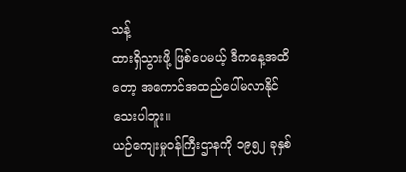သန့်
ထားရှိသွားဖို့ ဖြစ်ပေမယ့် ဒီကနေ့အထိတော့ အကောင်အထည်ပေါ်မလာနိုင်သေးပါဘူး။
ယဉ်ကျေးမှုဝန်ကြီးဌာနကို ၁၉၅၂ ခုနှစ်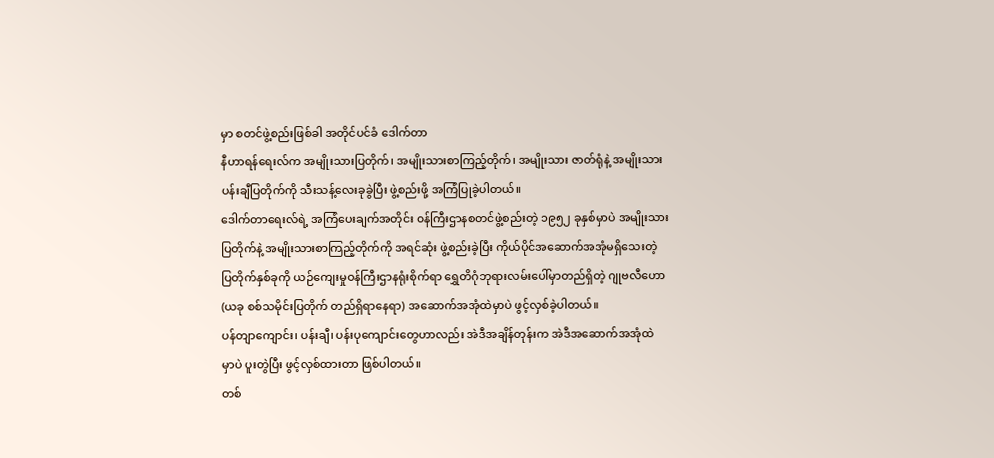မှာ စတင်ဖွဲ့စည်းဖြစ်ခါ အတိုင်ပင်ခံ ဒေါက်တာ
နီဟာရန်ရေးလ်က အမျိုးသားပြတိုက်၊ အမျိုးသားစာကြည့်တိုက်၊ အမျိုးသား ဇာတ်ရုံနဲ့ အမျိုးသား
ပန်းချီပြတိုက်ကို သီးသန့်လေးခုခွဲပြီး ဖွဲ့စည်းဖို့ အကြံပြုခဲ့ပါတယ်။
ဒေါက်တာရေးလ်ရဲ့ အကြံပေးချက်အတိုင်း ၀န်ကြီးဌာနစတင်ဖွဲ့စည်းတဲ့ ၁၉၅၂ ခုနှစ်မှာပဲ အမျိုးသား
ပြတိုက်နဲ့ အမျိုးသားစာကြည့်တိုက်ကို အရင်ဆုံး ဖွဲ့စည်းခဲ့ပြီး ကိုယ်ပိုင်အဆောက်အအုံမရှိသေးတဲ့
ပြတိုက်နှစ်ခုကို ယဉ်ကျေးမှုဝန်ကြီးဌာနရုံးစိုက်ရာ ရွှေတိဂုံဘုရားလမ်းပေါ်မှာတည်ရှိတဲ့ ဂျုဗလီဟော
(ယခု စစ်သမိုင်းပြတိုက် တည်ရှိရာနေရာ) အဆောက်အအုံထဲမှာပဲ ဖွင့်လှစ်ခဲ့ပါတယ်။
ပန်တျာကျောင်း၊ ပန်းချီ၊ ပန်းပုကျောင်းတွေဟာလည်း အဲဒီအချိန်တုန်းက အဲဒီအဆောက်အအုံထဲ
မှာပဲ ပူးတွဲပြီး ဖွင့်လှစ်ထားတာ ဖြစ်ပါတယ်။
တစ်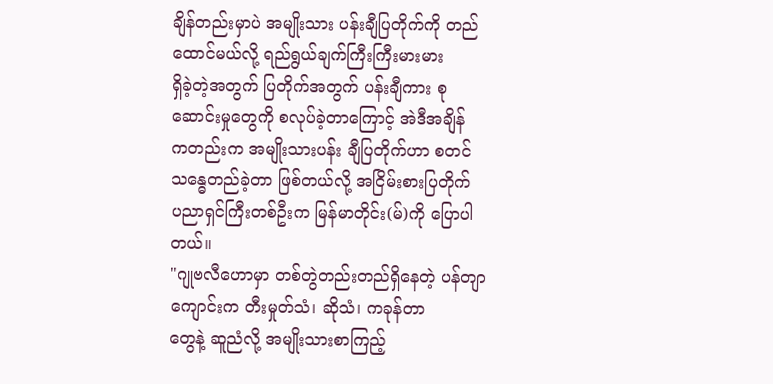ချိန်တည်းမှာပဲ အမျိုးသား ပန်းချီပြတိုက်ကို တည်ထောင်မယ်လို့ ရည်ရွယ်ချက်ကြီးကြီးမားမား
ရှိခဲ့တဲ့အတွက် ပြတိုက်အတွက် ပန်းချီကား စုဆောင်းမှုတွေကို စလုပ်ခဲ့တာကြောင့် အဲဒီအချိန်
ကတည်းက အမျိုးသားပန်း ချီပြတိုက်ဟာ စတင်သန္ဓေတည်ခဲ့တာ ဖြစ်တယ်လို့ အငြိမ်းစားပြတိုက်
ပညာရှင်ကြီးတစ်ဦးက မြန်မာတိုင်း(မ်)ကို ပြောပါတယ်။
"ဂျုဗလီဟောမှာ တစ်တွဲတည်းတည်ရှိနေတဲ့ ပန်တျာကျောင်းက တီးမှုတ်သံ၊ ဆိုသံ၊ ကခုန်တာ
တွေနဲ့ ဆူညံလို့ အမျိုးသားစာကြည့်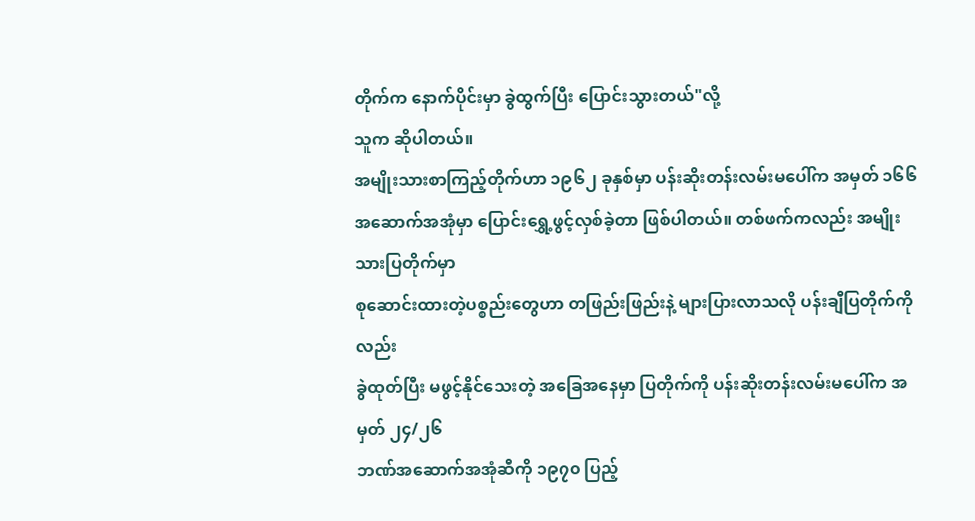တိုက်က နောက်ပိုင်းမှာ ခွဲထွက်ပြီး ပြောင်းသွားတယ်"လို့
သူက ဆိုပါတယ်။
အမျိုးသားစာကြည့်တိုက်ဟာ ၁၉၆၂ ခုနှစ်မှာ ပန်းဆိုးတန်းလမ်းမပေါ်က အမှတ် ၁၆၆
အဆောက်အအုံမှာ ပြောင်းရွှေ့ဖွင့်လှစ်ခဲ့တာ ဖြစ်ပါတယ်။ တစ်ဖက်ကလည်း အမျိုးသားပြတိုက်မှာ
စုဆောင်းထားတဲ့ပစ္စည်းတွေဟာ တဖြည်းဖြည်းနဲ့ များပြားလာသလို ပန်းချီပြတိုက်ကိုလည်း
ခွဲထုတ်ပြီး မဖွင့်နိုင်သေးတဲ့ အခြေအနေမှာ ပြတိုက်ကို ပန်းဆိုးတန်းလမ်းမပေါ်က အမှတ် ၂၄/၂၆
ဘဏ်အဆောက်အအုံဆီကို ၁၉၇၀ ပြည့်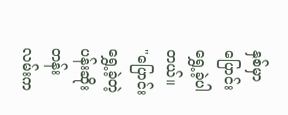နှစ်မှာ ပြောင်းရွှေ့ခဲ့ပါတယ်။
"ပြောင်းရွှေ့ခဲ့တဲ့ ပန်းဆိုးတန်းလမ်းက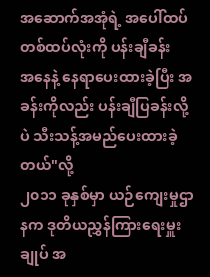အဆောက်အအုံရဲ့ အပေါ်ထပ် တစ်ထပ်လုံးကို ပန်းချီခန်း
အနေနဲ့ နေရာပေးထားခဲ့ပြီး အခန်းကိုလည်း ပန်းချီပြခန်းလို့ပဲ သီးသန့်အမည်ပေးထားခဲ့တယ်"လို့
၂၀၁၁ ခုနှစ်မှာ ယဉ်ကျေးမှုဌာနက ဒုတိယညွှန်ကြားရေးမှူးချုပ် အ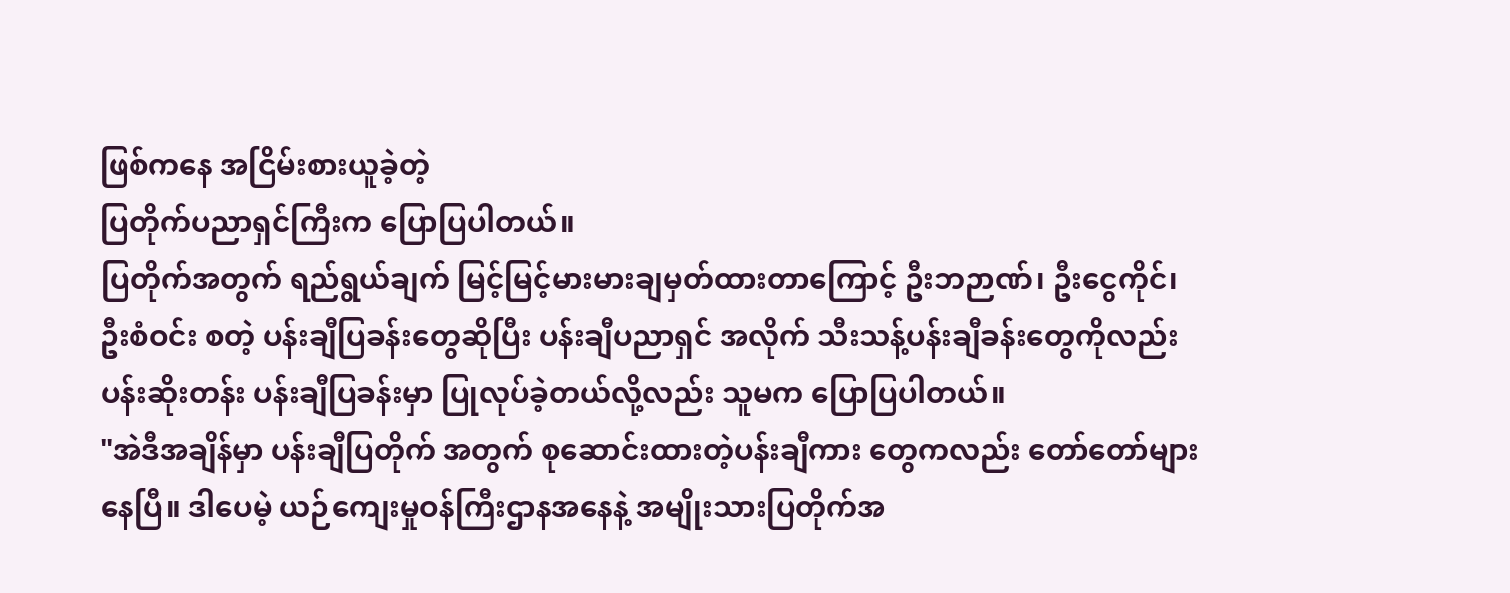ဖြစ်ကနေ အငြိမ်းစားယူခဲ့တဲ့
ပြတိုက်ပညာရှင်ကြီးက ပြောပြပါတယ်။
ပြတိုက်အတွက် ရည်ရွယ်ချက် မြင့်မြင့်မားမားချမှတ်ထားတာကြောင့် ဦးဘဉာဏ်၊ ဦးငွေကိုင်၊
ဦးစံဝင်း စတဲ့ ပန်းချီပြခန်းတွေဆိုပြီး ပန်းချီပညာရှင် အလိုက် သီးသန့်ပန်းချီခန်းတွေကိုလည်း
ပန်းဆိုးတန်း ပန်းချီပြခန်းမှာ ပြုလုပ်ခဲ့တယ်လို့လည်း သူမက ပြောပြပါတယ်။
"အဲဒီအချိန်မှာ ပန်းချီပြတိုက် အတွက် စုဆောင်းထားတဲ့ပန်းချီကား တွေကလည်း တော်တော်များ
နေပြီ။ ဒါပေမဲ့ ယဉ်ကျေးမှုဝန်ကြီးဌာနအနေနဲ့ အမျိုးသားပြတိုက်အ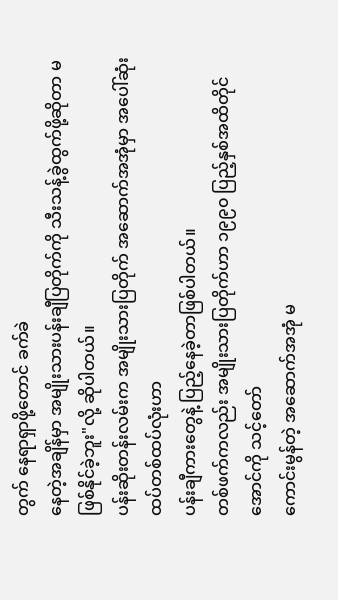တွက် နေရာရှာဖို့တောင် ခက်ခဲ
နေတဲ့အချိန်မှာ အမျိုးသားပန်းချီပြတိုက်ကို သီးသန့်ခွဲထွက်ဖို့ဆိုတာ မဖြစ်နိုင်ခဲ့ဘူး"လို့ ဆိုပါတယ်။
ပန်းဆိုးတန်းလမ်းက အမျိုးသားပြတိုက် အဆောက်အအုံမှာ အပေါ်ဆုံး ထပ်တစ်ထပ်လုံးဟာ
ပန်းချီကားတွေနဲ့ ပြည့်နေခဲ့တာဖြစ်ပါတယ်။
တစ်ဖက်ကလည်း အမျိုးသားပြတိုက်ဟာ ၁၉၉၀ ပြည့်နှစ်အထိတိုင်အောင်ကို သင့်တော်
ကောင်းမွန်တဲ့ အဆောက်အအုံ မ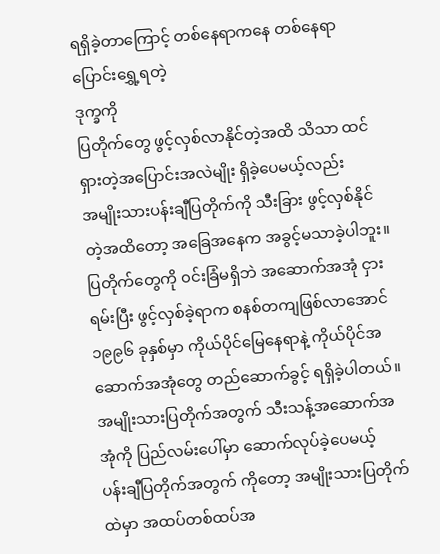ရရှိခဲ့တာကြောင့် တစ်နေရာကနေ တစ်နေရာ ပြောင်းရွှေ့ရတဲ့
ဒုက္ခကို
ပြတိုက်တွေ ဖွင့်လှစ်လာနိုင်တဲ့အထိ သိသာ ထင်ရှားတဲ့အပြောင်းအလဲမျိုး ရှိခဲ့ပေမယ့်လည်း
အမျိုးသားပန်းချီပြတိုက်ကို သီးခြား ဖွင့်လှစ်နိုင်တဲ့အထိတော့ အခြေအနေက အခွင့်မသာခဲ့ပါဘူး။
ပြတိုက်တွေကို ၀င်းခြံမရှိဘဲ အဆောက်အအုံ ငှားရမ်းပြီး ဖွင့်လှစ်ခဲ့ရာက စနစ်တကျဖြစ်လာအောင်
၁၉၉၆ ခုနှစ်မှာ ကိုယ်ပိုင်မြေနေရာနဲ့ ကိုယ်ပိုင်အဆောက်အအုံတွေ တည်ဆောက်ခွင့် ရရှိခဲ့ပါတယ်။
အမျိုးသားပြတိုက်အတွက် သီးသန့်အဆောက်အအုံကို ပြည်လမ်းပေါ်မှာ ဆောက်လုပ်ခဲ့ပေမယ့်
ပန်းချီပြတိုက်အတွက် ကိုတော့ အမျိုးသားပြတိုက်ထဲမှာ အထပ်တစ်ထပ်အ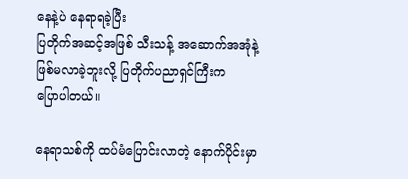နေနဲ့ပဲ နေရာရခဲ့ပြီး
ပြတိုက်အဆင့်အဖြစ် သီးသန့် အဆောက်အအုံနဲ့ ဖြစ်မလာခဲ့ဘူးလို့ ပြတိုက်ပညာရှင်ကြီးက
ပြောပါတယ်။

နေရာသစ်ကို ထပ်မံပြောင်းလာတဲ့ နောက်ပိုင်းမှာ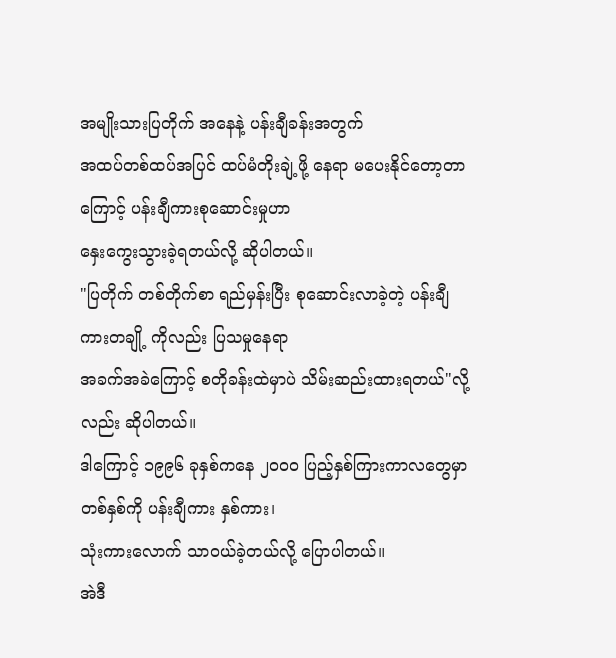အမျိုးသားပြတိုက် အနေနဲ့ ပန်းချီခန်းအတွက်
အထပ်တစ်ထပ်အပြင် ထပ်မံတိုးချဲ့ဖို့ နေရာ မပေးနိုင်တော့တာကြောင့် ပန်းချီကားစုဆောင်းမှုဟာ
နှေးကွေးသွားခဲ့ရတယ်လို့ ဆိုပါတယ်။
"ပြတိုက် တစ်တိုက်စာ ရည်မှန်းပြီး စုဆောင်းလာခဲ့တဲ့ ပန်းချီကားတချို့ ကိုလည်း ပြသမှုနေရာ
အခက်အခဲကြောင့် စတိုခန်းထဲမှာပဲ သိမ်းဆည်းထားရတယ်"လို့လည်း ဆိုပါတယ်။
ဒါကြောင့် ၁၉၉၆ ခုနှစ်ကနေ ၂၀၀၀ ပြည့်နှစ်ကြားကာလတွေမှာ တစ်နှစ်ကို ပန်းချီကား နှစ်ကား၊
သုံးကားလောက် သာဝယ်ခဲ့တယ်လို့ ပြောပါတယ်။
အဲဒီ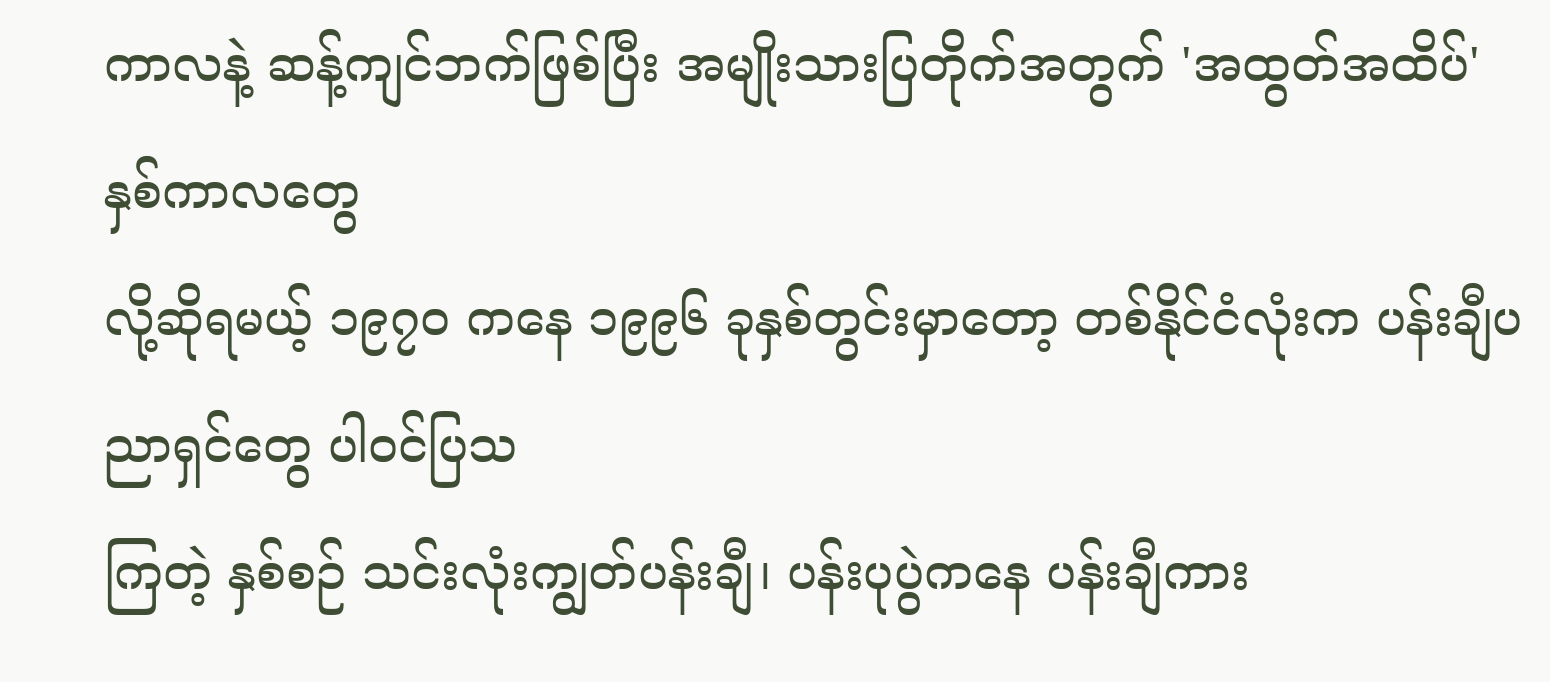ကာလနဲ့ ဆန့်ကျင်ဘက်ဖြစ်ပြီး အမျိုးသားပြတိုက်အတွက် 'အထွတ်အထိပ်' နှစ်ကာလတွေ
လို့ဆိုရမယ့် ၁၉၇၀ ကနေ ၁၉၉၆ ခုနှစ်တွင်းမှာတော့ တစ်နိုင်ငံလုံးက ပန်းချီပညာရှင်တွေ ပါ၀င်ပြသ
ကြတဲ့ နှစ်စဉ် သင်းလုံးကျွတ်ပန်းချီ၊ ပန်းပုပွဲကနေ ပန်းချီကား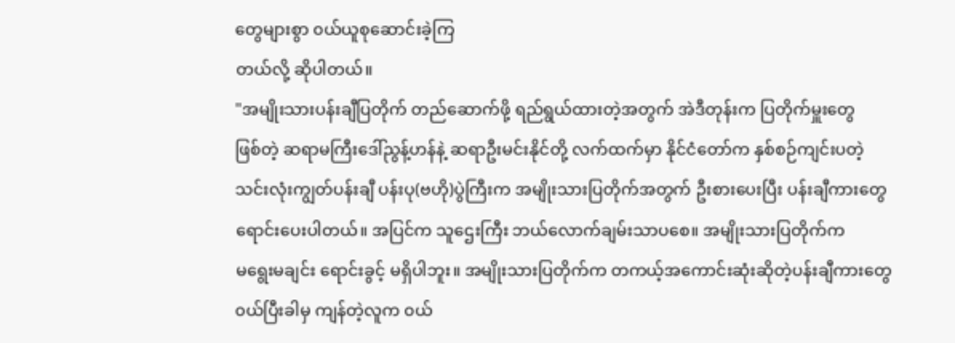တွေများစွာ ၀ယ်ယူစုဆောင်းခဲ့ကြ
တယ်လို့ ဆိုပါတယ်။
"အမျိုးသားပန်းချီပြတိုက် တည်ဆောက်ဖို့ ရည်ရွယ်ထားတဲ့အတွက် အဲဒီတုန်းက ပြတိုက်မှူးတွေ
ဖြစ်တဲ့ ဆရာမကြီးဒေါ်ညွန့်ဟန်နဲ့ ဆရာဦးမင်းနိုင်တို့ လက်ထက်မှာ နိုင်ငံတော်က နှစ်စဉ်ကျင်းပတဲ့
သင်းလုံးကျွတ်ပန်းချီ ပန်းပု(ဗဟို)ပွဲကြီးက အမျိုးသားပြတိုက်အတွက် ဦးစားပေးပြီး ပန်းချီကားတွေ
ရောင်းပေးပါတယ်။ အပြင်က သူဌေးကြီး ဘယ်လောက်ချမ်းသာပစေ။ အမျိုးသားပြတိုက်က
မရွေးမချင်း ရောင်းခွင့် မရှိပါဘူး။ အမျိုးသားပြတိုက်က တကယ့်အကောင်းဆုံးဆိုတဲ့ပန်းချီကားတွေ
၀ယ်ပြီးခါမှ ကျန်တဲ့လူက ၀ယ်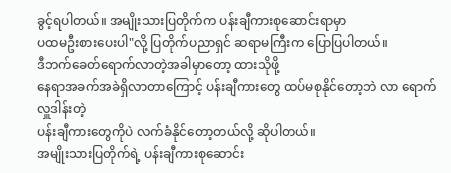ခွင့်ရပါတယ်။ အမျိုးသားပြတိုက်က ပန်းချီကားစုဆောင်းရာမှာ
ပထမဦးစားပေးပါ"လို့ ပြတိုက်ပညာရှင် ဆရာမကြီးက ပြောပြပါတယ်။
ဒီဘက်ခေတ်ရောက်လာတဲ့အခါမှာတော့ ထားသိုဖို့
နေရာအခက်အခဲရှိလာတာကြောင့် ပန်းချီကားတွေ ထပ်မစုနိုင်တော့ဘဲ လာ ရောက်လှူဒါန်းတဲ့
ပန်းချီကားတွေကိုပဲ လက်ခံနိုင်တော့တယ်လို့ ဆိုပါတယ်။
အမျိုးသားပြတိုက်ရဲ့ ပန်းချီကားစုဆောင်း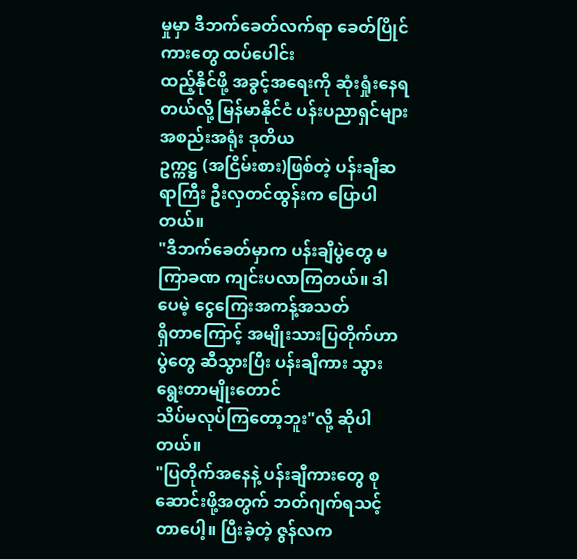မှုမှာ ဒီဘက်ခေတ်လက်ရာ ခေတ်ပြိုင်ကားတွေ ထပ်ပေါင်း
ထည့်နိုင်ဖို့ အခွင့်အရေးကို ဆုံးရှုံးနေရတယ်လို့ မြန်မာနိုင်ငံ ပန်းပညာရှင်များ အစည်းအရုံး ဒုတိယ
ဥက္ကဋ္ဌ (အငြိမ်းစား)ဖြစ်တဲ့ ပန်းချီဆရာကြီး ဦးလှတင်ထွန်းက ပြောပါတယ်။
"ဒီဘက်ခေတ်မှာက ပန်းချီပွဲတွေ မကြာခဏ ကျင်းပလာကြတယ်။ ဒါပေမဲ့ ငွေကြေးအကန့်အသတ်
ရှိတာကြောင့် အမျိုးသားပြတိုက်ဟာ ပွဲတွေ ဆီသွားပြီး ပန်းချီကား သွားရွေးတာမျိုးတောင်
သိပ်မလုပ်ကြတော့ဘူး"လို့ ဆိုပါတယ်။
"ပြတိုက်အနေနဲ့ ပန်းချီကားတွေ စုဆောင်းဖို့အတွက် ဘတ်ဂျက်ရသင့်တာပေါ့။ ပြီးခဲ့တဲ့ ဇွန်လက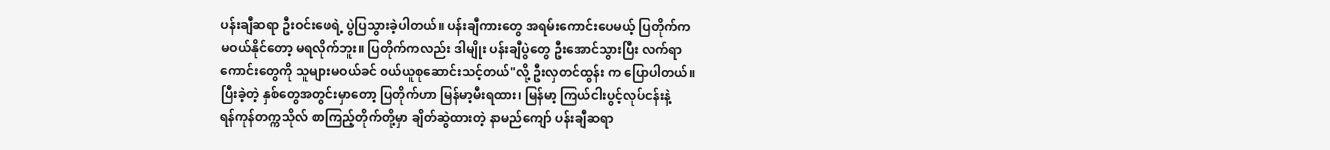ပန်းချီဆရာ ဦးဝင်းဖေရဲ့ ပွဲပြသွားခဲ့ပါတယ်။ ပန်းချီကားတွေ အရမ်းကောင်းပေမယ့် ပြတိုက်က
မဝယ်နိုင်တော့ မရလိုက်ဘူး။ ပြတိုက်ကလည်း ဒါမျိုး ပန်းချီပွဲတွေ ဦးအောင်သွားပြီး လက်ရာ
ကောင်းတွေကို သူများမဝယ်ခင် ၀ယ်ယူစုဆောင်းသင့်တယ်"လို့ ဦးလှတင်ထွန်း က ပြောပါတယ်။
ပြီးခဲ့တဲ့ နှစ်တွေအတွင်းမှာတော့ ပြတိုက်ဟာ မြန်မာ့မီးရထား၊ မြန်မာ့ ကြယ်ငါးပွင့်လုပ်ငန်းနဲ့
ရန်ကုန်တက္ကသိုလ် စာကြည့်တိုက်တို့မှာ ချိတ်ဆွဲထားတဲ့ နာမည်ကျော် ပန်းချီဆရာ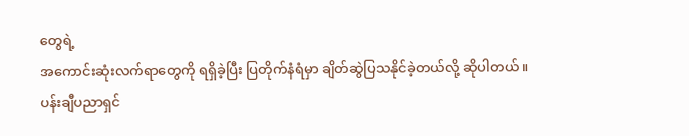တွေရဲ့
အကောင်းဆုံးလက်ရာတွေကို ရရှိခဲ့ပြီး ပြတိုက်နံရံမှာ ချိတ်ဆွဲပြသနိုင်ခဲ့တယ်လို့ ဆိုပါတယ်။
ပန်းချီပညာရှင်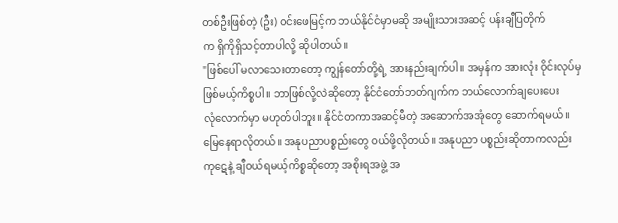တစ်ဦးဖြစ်တဲ့ (ဦး) ၀င်းဖေမြင့်က ဘယ်နိုင်ငံမှာမဆို အမျိုးသားအဆင့် ပန်းချီပြတိုက်
က ရှိကိုရှိသင့်တာပါလို့ ဆိုပါတယ်။
"ဖြစ်ပေါ် မလာသေးတာတော့ ကျွန်တော်တို့ရဲ့ အားနည်းချက်ပါ။ အမှန်က အားလုံး ၀ိုင်းလုပ်မှ
ဖြစ်မယ့်ကိစ္စပါ။ ဘာဖြစ်လို့လဲဆိုတော့ နိုင်ငံတော်ဘတ်ဂျက်က ဘယ်လောက်ချပေးပေး
လုံလောက်မှာ မဟုတ်ပါဘူး။ နိုင်ငံတကာအဆင့်မီတဲ့ အဆောက်အအုံတွေ ဆောက်ရမယ်။
မြေနေရာလိုတယ်။ အနုပညာပစ္စည်းတွေ ၀ယ်ဖို့လိုတယ်။ အနုပညာ ပစ္စည်းဆိုတာကလည်း
ကုဋေနဲ့ ချီဝယ်ရမယ့်ကိစ္စဆိုတော့ အစိုးရအဖွဲ့ အ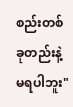စည်းတစ်ခုတည်းနဲ့ မရပါဘူး"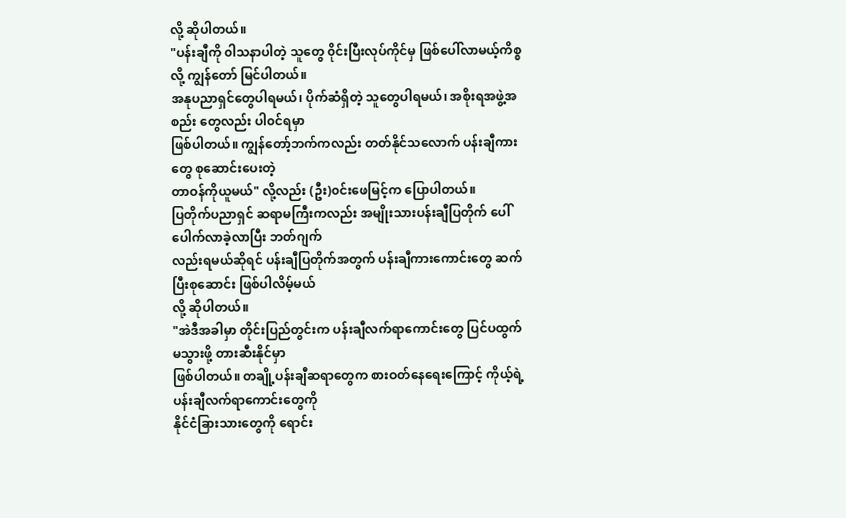လို့ ဆိုပါတယ်။
"ပန်းချီကို ၀ါသနာပါတဲ့ သူတွေ ၀ိုင်းပြီးလုပ်ကိုင်မှ ဖြစ်ပေါ်လာမယ့်ကိစ္စလို့ ကျွန်တော် မြင်ပါတယ်။
အနုပညာရှင်တွေပါရမယ်၊ ပိုက်ဆံရှိတဲ့ သူတွေပါရမယ်၊ အစိုးရအဖွဲ့အစည်း တွေလည်း ပါ၀င်ရမှာ
ဖြစ်ပါတယ်။ ကျွန်တော့်ဘက်ကလည်း တတ်နိုင်သလောက် ပန်းချီကားတွေ စုဆောင်းပေးတဲ့
တာဝန်ကိုယူမယ်" လို့လည်း (ဦး)၀င်းဖေမြင့်က ပြောပါတယ်။
ပြတိုက်ပညာရှင် ဆရာမကြီးကလည်း အမျိုးသားပန်းချီပြတိုက် ပေါ်ပေါက်လာခဲ့လာပြီး ဘတ်ဂျက်
လည်းရမယ်ဆိုရင် ပန်းချီပြတိုက်အတွက် ပန်းချီကားကောင်းတွေ ဆက်ပြီးစုဆောင်း ဖြစ်ပါလိမ့်မယ်
လို့ ဆိုပါတယ်။
"အဲဒီအခါမှာ တိုင်းပြည်တွင်းက ပန်းချီလက်ရာကောင်းတွေ ပြင်ပထွက်မသွားဖို့ တားဆီးနိုင်မှာ
ဖြစ်ပါတယ်။ တချို့ပန်းချီဆရာတွေက စားဝတ်နေရေးကြောင့် ကိုယ့်ရဲ့ပန်းချီလက်ရာကောင်းတွေကို
နိုင်ငံခြားသားတွေကို ရောင်း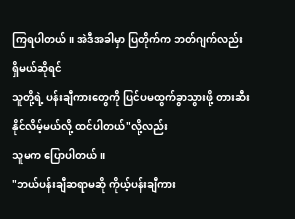ကြရပါတယ်။ အဲဒီအခါမှာ ပြတိုက်က ဘတ်ဂျက်လည်း ရှိမယ်ဆိုရင်
သူတို့ရဲ့ ပန်းချီကားတွေကို ပြင်ပမထွက်ခွာသွားဖို့ တားဆီးနိုင်လိမ့်မယ်လို့ ထင်ပါတယ်"လို့လည်း
သူမက ပြောပါတယ်။
"ဘယ်ပန်းချီဆရာမဆို ကိုယ့်ပန်းချီကား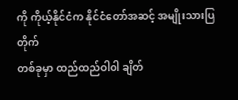ကို ကိုယ့်နိုင်ငံက နိုင်ငံတော်အဆင့် အမျိုးသားပြတိုက်
တစ်ခုမှာ ထည်ထည်ဝါ၀ါ ချိတ်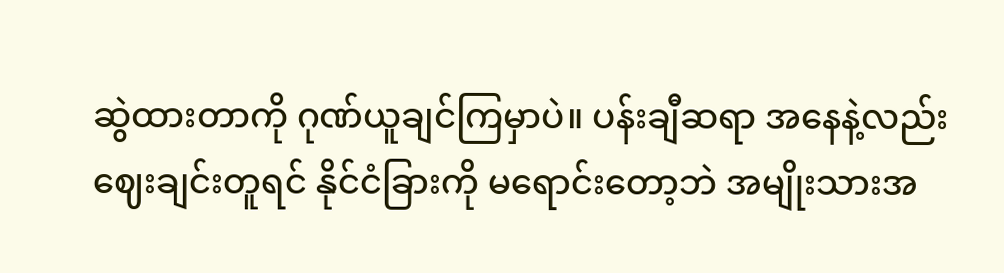ဆွဲထားတာကို ဂုဏ်ယူချင်ကြမှာပဲ။ ပန်းချီဆရာ အနေနဲ့လည်း
ဈေးချင်းတူရင် နိုင်ငံခြားကို မရောင်းတော့ဘဲ အမျိုးသားအ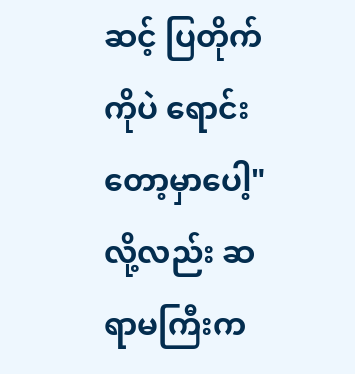ဆင့် ပြတိုက်ကိုပဲ ရောင်းတော့မှာပေါ့"
လို့လည်း ဆရာမကြီးက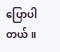ပြောပါတယ်။